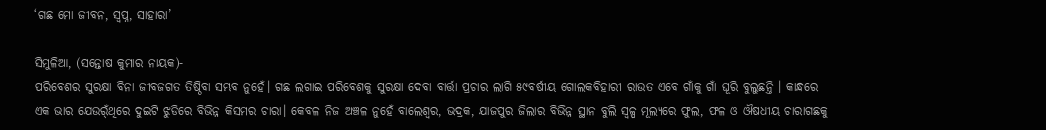‘ଗଛ ମୋ ଜୀବନ, ସ୍ବପ୍ନ, ସାହାରା’

ସିମୁଳିଆ, (ସନ୍ତୋଷ କୁମାର ନାୟକ)-
ପରିବେଶର ସୁରକ୍ଷା ବିନା ଜୀବଜଗତ ତିଷ୍ଠିବା ସମ୍ଭବ ନୁହେଁ। ଗଛ ଲଗାଇ ପରିବେଶକୁ ସୁରକ୍ଷା ଦେବା ବାର୍ତ୍ତା ପ୍ରଚାର ଲାଗି ୫୯ବର୍ଷୀୟ ଗୋଲକବିହାରୀ ରାଉତ ଏବେ ଗାଁକୁ ଗାଁ ଘୂରି ବୁଲୁଛନ୍ତି । କାନ୍ଧରେ ଏକ ଭାର ଯେଉର୍ଁଥିରେ ଦୁଇଟି ଝୁଡିରେ ବିଭିନ୍ନ କିସମର ଚାରା। କେବଳ ନିଜ ଅଞ୍ଚଳ ନୁହେଁ ବାଲେଶ୍ୱର, ଭଦ୍ରକ, ଯାଜପୁର ଜିଲାର ବିଭିନ୍ନ ସ୍ଥାନ ବୁଲି ସ୍ବଳ୍ପ ମୂଲ୍ୟରେ ଫୁଲ, ଫଳ ଓ ଔଷଧୀୟ ଚାରାଗଛକୁ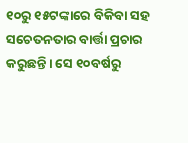୧୦ରୁ ୧୫ଟଙ୍କାରେ ବିକିବା ସହ ସଚେତନତାର ବାର୍ତ୍ତା ପ୍ରଚାର କରୁଛନ୍ତି। ସେ ୧୦ବର୍ଷରୁ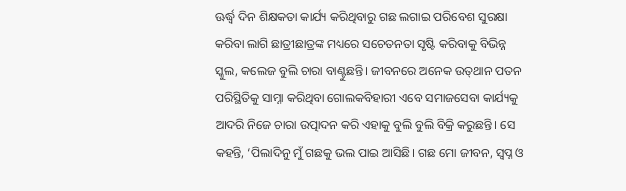ଊର୍ଦ୍ଧ୍ୱ ଦିନ ଶିକ୍ଷକତା କାର୍ଯ୍ୟ କରିଥିବାରୁ ଗଛ ଲଗାଇ ପରିବେଶ ସୁରକ୍ଷା କରିବା ଲାଗି ଛାତ୍ରୀଛାତ୍ରଙ୍କ ମଧ୍ୟରେ ସଚେତନତା ସୃଷ୍ଟି କରିବାକୁ ବିଭିନ୍ନ ସ୍କୁଲ, କଲେଜ ବୁଲି ଚାରା ବାଣ୍ଟୁଛନ୍ତି। ଜୀବନରେ ଅନେକ ଉତ୍‌ଥାନ ପତନ ପରିସ୍ଥିତିକୁ ସାମ୍ନା କରିଥିବା ଗୋଲକବିହାରୀ ଏବେ ସମାଜସେବା କାର୍ଯ୍ୟକୁ ଆଦରି ନିଜେ ଚାରା ଉତ୍ପାଦନ କରି ଏହାକୁ ବୁଲି ବୁଲି ବିକ୍ରି କରୁଛନ୍ତି। ସେ କହନ୍ତି, ‘ପିଲାଦିନୁ ମୁଁ ଗଛକୁ ଭଲ ପାଇ ଆସିଛି। ଗଛ ମୋ ଜୀବନ, ସ୍ବପ୍ନ ଓ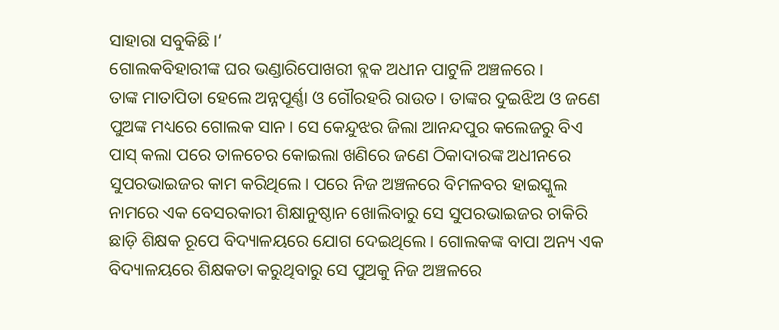ସାହାରା ସବୁକିଛି।’
ଗୋଲକବିହାରୀଙ୍କ ଘର ଭଣ୍ଡାରିପୋଖରୀ ବ୍ଲକ ଅଧୀନ ପାଟୁଳି ଅଞ୍ଚଳରେ।
ତାଙ୍କ ମାତାପିତା ହେଲେ ଅନ୍ନପୂର୍ଣ୍ଣା ଓ ଗୌରହରି ରାଉତ। ତାଙ୍କର ଦୁଇଝିଅ ଓ ଜଣେ ପୁଅଙ୍କ ମଧ୍ୟରେ ଗୋଲକ ସାନ। ସେ କେନ୍ଦୁଝର ଜିଲା ଆନନ୍ଦପୁର କଲେଜରୁ ବିଏ ପାସ୍‌ କଲା ପରେ ତାଳଚେର କୋଇଲା ଖଣିରେ ଜଣେ ଠିକାଦାରଙ୍କ ଅଧୀନରେ ସୁପରଭାଇଜର କାମ କରିଥିଲେ। ପରେ ନିଜ ଅଞ୍ଚଳରେ ବିମଳବର ହାଇସ୍କୁଲ ନାମରେ ଏକ ବେସରକାରୀ ଶିକ୍ଷାନୁଷ୍ଠାନ ଖୋଲିବାରୁ ସେ ସୁପରଭାଇଜର ଚାକିରି ଛାଡ଼ି ଶିକ୍ଷକ ରୂପେ ବିଦ୍ୟାଳୟରେ ଯୋଗ ଦେଇଥିଲେ। ଗୋଲକଙ୍କ ବାପା ଅନ୍ୟ ଏକ ବିଦ୍ୟାଳୟରେ ଶିକ୍ଷକତା କରୁଥିବାରୁ ସେ ପୁଅକୁ ନିଜ ଅଞ୍ଚଳରେ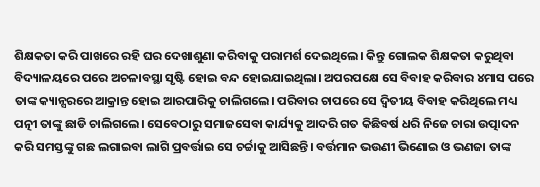ଶିକ୍ଷକତା କରି ପାଖରେ ରହି ଘର ଦେଖାଶୁଣା କରିବାକୁ ପରାମର୍ଶ ଦେଇଥିଲେ। କିନ୍ତୁ ଗୋଲକ ଶିକ୍ଷକତା କରୁଥିବା ବିଦ୍ୟାଳୟରେ ପରେ ଅଚଳାବସ୍ଥା ସୃଷ୍ଟି ହୋଇ ବନ୍ଦ ହୋଇଯାଇଥିଲା। ଅପରପକ୍ଷେ ସେ ବିବାହ କରିବାର ୪ମାସ ପରେ ତାଙ୍କ କ୍ୟାନ୍ସରରେ ଆକ୍ରାନ୍ତ ହୋଇ ଆରପାରିକୁ ଚାଲିଗଲେ। ପରିବାର ଚାପରେ ସେ ଦ୍ୱିତୀୟ ବିବାହ କରିଥିଲେ ମଧ୍ୟ ପତ୍ନୀ ତାଙ୍କୁ ଛାଡି ଚାଲିଗଲେ। ସେବେଠାରୁ ସମାଜସେବା କାର୍ଯ୍ୟକୁ ଆଦରି ଗତ କିଛିବର୍ଷ ଧରି ନିଜେ ଚାରା ଉତ୍ପାଦନ କରି ସମସ୍ତଙ୍କୁ ଗଛ ଲଗାଇବା ଲାଗି ପ୍ରବର୍ତ୍ତାଇ ସେ ଚର୍ଚ୍ଚାକୁ ଆସିଛନ୍ତି। ବର୍ତ୍ତମାନ ଭଉଣୀ ଭିଣୋଇ ଓ ଭଣଜା ତାଙ୍କ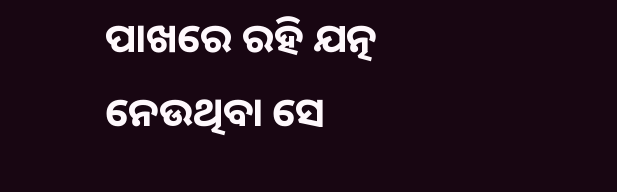ପାଖରେ ରହି ଯତ୍ନ ନେଉଥିବା ସେ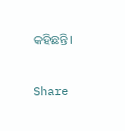କହିଛନ୍ତି।

Share